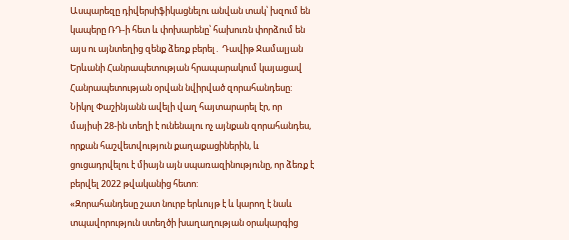Ասպարեզը դիվերսիֆիկացնելու անվան տակ՝ խզում են կապերը ՌԴ-ի հետ և փոխարենը՝ հախուռն փորձում են այս ու այնտեղից զենք ձեռք բերել․ Դավիթ Ջամալյան
Երևանի Հանրապետության հրապարակում կայացավ Հանրապետության օրվան նվիրված զորահանդեսը: Նիկոլ Փաշինյանն ավելի վաղ հայտարարել էր, որ մայիսի 28-ին տեղի է ունենալու ոչ այնքան զորահանդես, որքան հաշվետվություն քաղաքացիներին, և ցուցադրվելու է միայն այն սպառազինությունը, որ ձեռք է բերվել 2022 թվականից հետո:
«Զորահանդեսը շատ նուրբ երևույթ է և կարող է նաև տպավորություն ստեղծի խաղաղության օրակարգից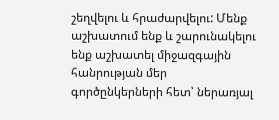շեղվելու և հրաժարվելու: Մենք աշխատում ենք և շարունակելու ենք աշխատել միջազգային հանրության մեր գործընկերների հետ՝ ներառյալ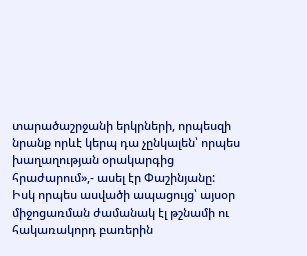տարածաշրջանի երկրների, որպեսզի նրանք որևէ կերպ դա չընկալեն՝ որպես խաղաղության օրակարգից հրաժարում»,- ասել էր Փաշինյանը:
Իսկ որպես ասվածի ապացույց՝ այսօր միջոցառման ժամանակ էլ թշնամի ու հակառակորդ բառերին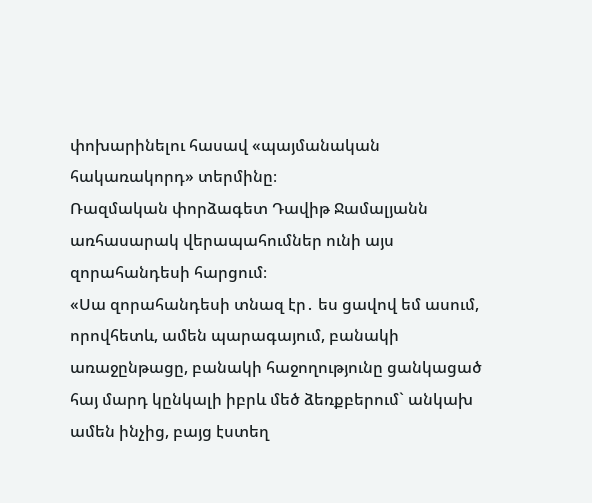փոխարինելու հասավ «պայմանական հակառակորդ» տերմինը։
Ռազմական փորձագետ Դավիթ Ջամալյանն առհասարակ վերապահումներ ունի այս զորահանդեսի հարցում։
«Սա զորահանդեսի տնազ էր․ ես ցավով եմ ասում, որովհետև, ամեն պարագայում, բանակի առաջընթացը, բանակի հաջողությունը ցանկացած հայ մարդ կընկալի իբրև մեծ ձեռքբերում` անկախ ամեն ինչից, բայց էստեղ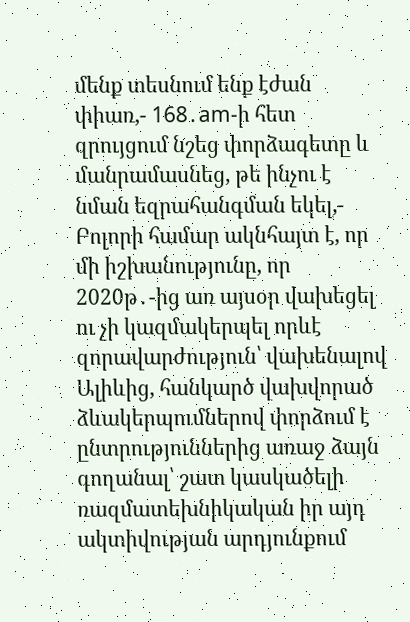մենք տեսնում ենք էժան փիառ,- 168․am-ի հետ զրույցում նշեց փորձագետը և մանրամասնեց, թե ինչու է նման եզրահանգման եկել,- Բոլորի համար ակնհայտ է, որ մի իշխանությունը, որ 2020թ․-ից առ այսօր վախեցել ու չի կազմակերպել որևէ զորավարժություն՝ վախենալով Ալիևից, հանկարծ վախվորած ձևակերպումներով փորձում է ընտրություններից առաջ ձայն գողանալ՝ շատ կասկածելի ռազմատեխնիկական իր այդ ակտիվության արդյունքում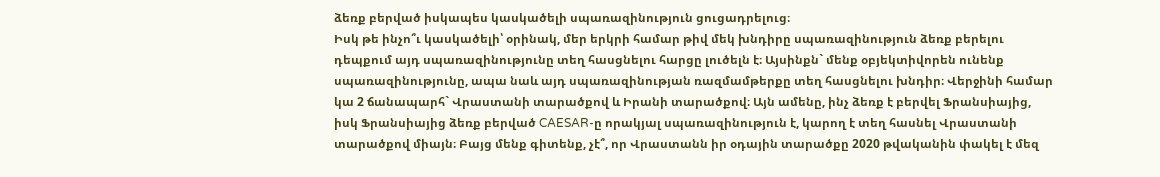ձեռք բերված իսկապես կասկածելի սպառազինություն ցուցադրելուց։
Իսկ թե ինչո՞ւ կասկածելի՝ օրինակ, մեր երկրի համար թիվ մեկ խնդիրը սպառազինություն ձեռք բերելու դեպքում այդ սպառազինությունը տեղ հասցնելու հարցը լուծելն է։ Այսինքն` մենք օբյեկտիվորեն ունենք սպառազինությունը, ապա նաև այդ սպառազինության ռազմամթերքը տեղ հասցնելու խնդիր։ Վերջինի համար կա 2 ճանապարհ` Վրաստանի տարածքով և Իրանի տարածքով։ Այն ամենը, ինչ ձեռք է բերվել Ֆրանսիայից, իսկ Ֆրանսիայից ձեռք բերված CAESAR-ը որակյալ սպառազինություն է, կարող է տեղ հասնել Վրաստանի տարածքով միայն։ Բայց մենք գիտենք, չէ՞, որ Վրաստանն իր օդային տարածքը 2020 թվականին փակել է մեզ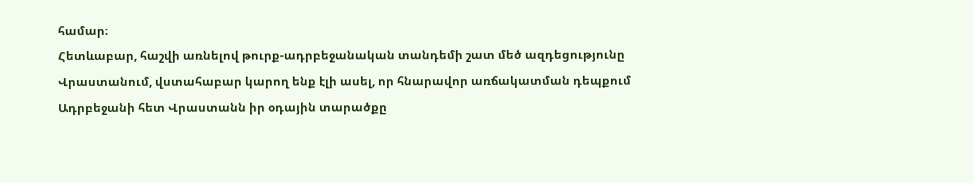համար։
Հետևաբար, հաշվի առնելով թուրք-ադրբեջանական տանդեմի շատ մեծ ազդեցությունը Վրաստանում, վստահաբար կարող ենք էլի ասել, որ հնարավոր առճակատման դեպքում Ադրբեջանի հետ Վրաստանն իր օդային տարածքը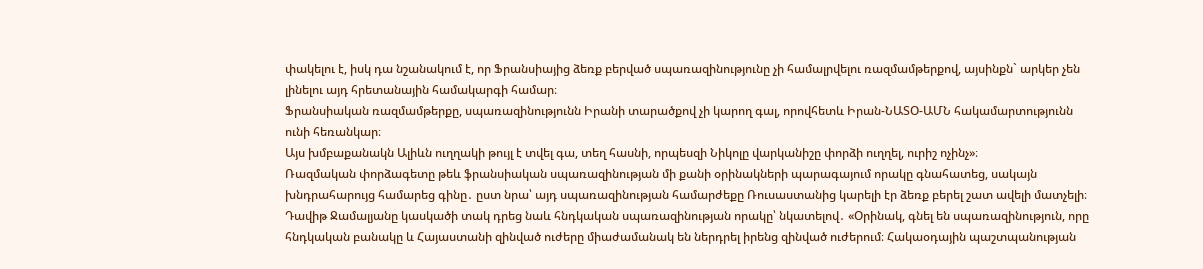փակելու է, իսկ դա նշանակում է, որ Ֆրանսիայից ձեռք բերված սպառազինությունը չի համալրվելու ռազմամթերքով, այսինքն` արկեր չեն լինելու այդ հրետանային համակարգի համար։
Ֆրանսիական ռազմամթերքը, սպառազինությունն Իրանի տարածքով չի կարող գալ, որովհետև Իրան-ՆԱՏՕ-ԱՄՆ հակամարտությունն ունի հեռանկար։
Այս խմբաքանակն Ալիևն ուղղակի թույլ է տվել գա, տեղ հասնի, որպեսզի Նիկոլը վարկանիշը փորձի ուղղել, ուրիշ ոչինչ»։
Ռազմական փորձագետը թեև ֆրանսիական սպառազինության մի քանի օրինակների պարագայում որակը գնահատեց, սակայն խնդրահարույց համարեց գինը․ ըստ նրա՝ այդ սպառազինության համարժեքը Ռուսաստանից կարելի էր ձեռք բերել շատ ավելի մատչելի։
Դավիթ Ջամալյանը կասկածի տակ դրեց նաև հնդկական սպառազինության որակը՝ նկատելով․ «Օրինակ, գնել են սպառազինություն, որը հնդկական բանակը և Հայաստանի զինված ուժերը միաժամանակ են ներդրել իրենց զինված ուժերում։ Հակաօդային պաշտպանության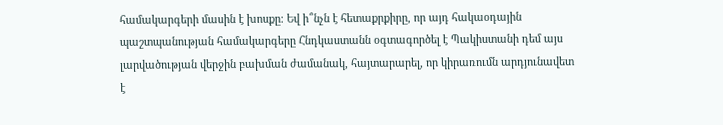համակարգերի մասին է խոսքը։ Եվ ի՞նչն է հետաքրքիրը, որ այդ հակաօդային պաշտպանության համակարգերը Հնդկաստանն օգտագործել է Պակիստանի դեմ այս լարվածության վերջին բախման ժամանակ, հայտարարել, որ կիրառումն արդյունավետ է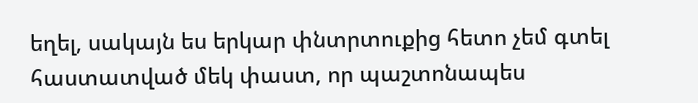եղել, սակայն ես երկար փնտրտուքից հետո չեմ գտել հաստատված մեկ փաստ, որ պաշտոնապես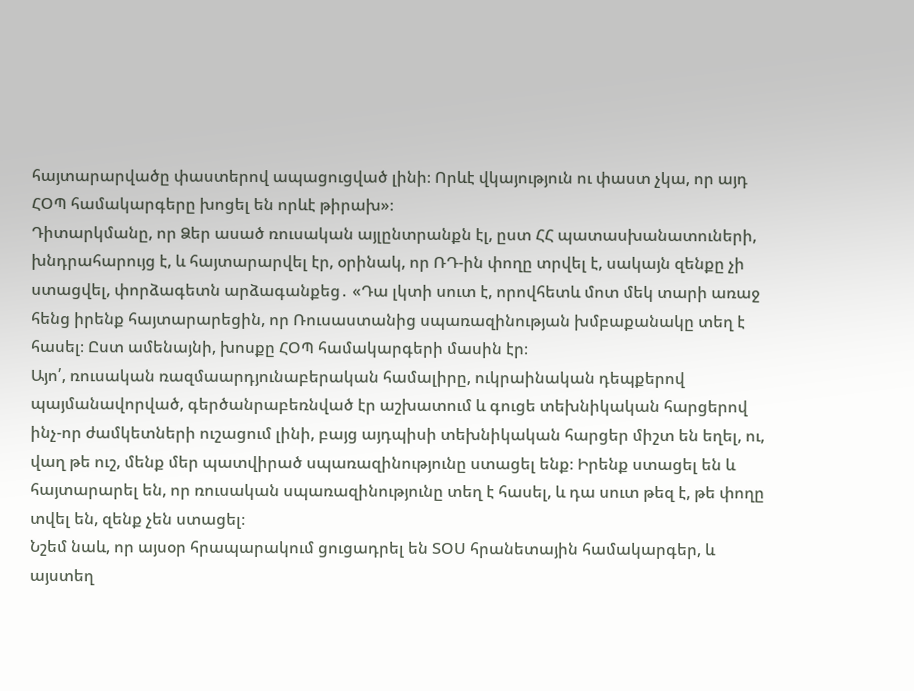հայտարարվածը փաստերով ապացուցված լինի։ Որևէ վկայություն ու փաստ չկա, որ այդ ՀՕՊ համակարգերը խոցել են որևէ թիրախ»։
Դիտարկմանը, որ Ձեր ասած ռուսական այլընտրանքն էլ, ըստ ՀՀ պատասխանատուների, խնդրահարույց է, և հայտարարվել էր, օրինակ, որ ՌԴ-ին փողը տրվել է, սակայն զենքը չի ստացվել, փորձագետն արձագանքեց․ «Դա լկտի սուտ է, որովհետև մոտ մեկ տարի առաջ հենց իրենք հայտարարեցին, որ Ռուսաստանից սպառազինության խմբաքանակը տեղ է հասել։ Ըստ ամենայնի, խոսքը ՀՕՊ համակարգերի մասին էր։
Այո՛, ռուսական ռազմաարդյունաբերական համալիրը, ուկրաինական դեպքերով պայմանավորված, գերծանրաբեռնված էր աշխատում և գուցե տեխնիկական հարցերով ինչ-որ ժամկետների ուշացում լինի, բայց այդպիսի տեխնիկական հարցեր միշտ են եղել, ու, վաղ թե ուշ, մենք մեր պատվիրած սպառազինությունը ստացել ենք։ Իրենք ստացել են և հայտարարել են, որ ռուսական սպառազինությունը տեղ է հասել, և դա սուտ թեզ է, թե փողը տվել են, զենք չեն ստացել։
Նշեմ նաև, որ այսօր հրապարակում ցուցադրել են ՏՕՍ հրանետային համակարգեր, և այստեղ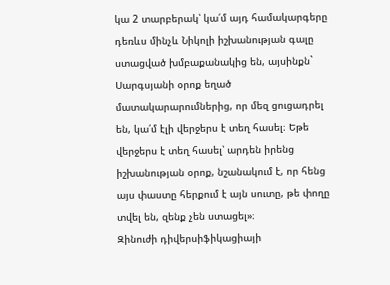կա 2 տարբերակ՝ կա՛մ այդ համակարգերը դեռևս մինչև Նիկոլի իշխանության գալը ստացված խմբաքանակից են, այսինքն` Սարգսյանի օրոք եղած մատակարարումներից, որ մեզ ցուցադրել են, կա՛մ էլի վերջերս է տեղ հասել։ Եթե վերջերս է տեղ հասել՝ արդեն իրենց իշխանության օրոք, նշանակում է, որ հենց այս փաստը հերքում է այն սուտը, թե փողը տվել են, զենք չեն ստացել»։
Զինուժի դիվերսիֆիկացիայի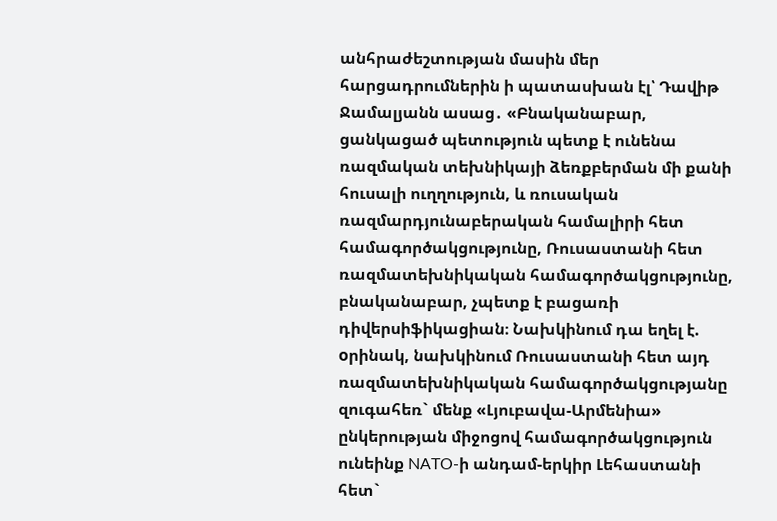անհրաժեշտության մասին մեր հարցադրումներին ի պատասխան էլ՝ Դավիթ Ջամալյանն ասաց․ «Բնականաբար, ցանկացած պետություն պետք է ունենա ռազմական տեխնիկայի ձեռքբերման մի քանի հուսալի ուղղություն, և ռուսական ռազմարդյունաբերական համալիրի հետ համագործակցությունը, Ռուսաստանի հետ ռազմատեխնիկական համագործակցությունը, բնականաբար, չպետք է բացառի դիվերսիֆիկացիան։ Նախկինում դա եղել է. oրինակ, նախկինում Ռուսաստանի հետ այդ ռազմատեխնիկական համագործակցությանը զուգահեռ` մենք «Լյուբավա-Արմենիա» ընկերության միջոցով համագործակցություն ունեինք NATO-ի անդամ-երկիր Լեհաստանի հետ`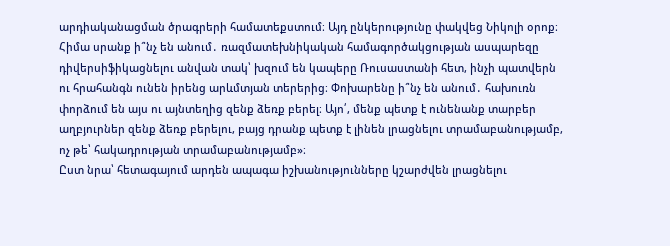արդիականացման ծրագրերի համատեքստում։ Այդ ընկերությունը փակվեց Նիկոլի օրոք։
Հիմա սրանք ի՞նչ են անում․ ռազմատեխնիկական համագործակցության ասպարեզը դիվերսիֆիկացնելու անվան տակ՝ խզում են կապերը Ռուսաստանի հետ, ինչի պատվերն ու հրահանգն ունեն իրենց արևմտյան տերերից։ Փոխարենը ի՞նչ են անում․ հախուռն փորձում են այս ու այնտեղից զենք ձեռք բերել։ Այո՛, մենք պետք է ունենանք տարբեր աղբյուրներ զենք ձեռք բերելու, բայց դրանք պետք է լինեն լրացնելու տրամաբանությամբ, ոչ թե՝ հակադրության տրամաբանությամբ»։
Ըստ նրա՝ հետագայում արդեն ապագա իշխանությունները կշարժվեն լրացնելու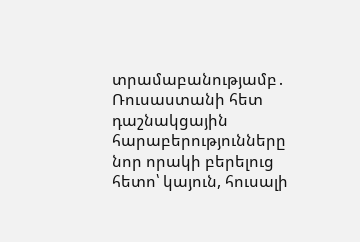տրամաբանությամբ․ Ռուսաստանի հետ դաշնակցային հարաբերությունները նոր որակի բերելուց հետո՝ կայուն, հուսալի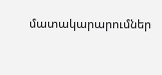մատակարարումներ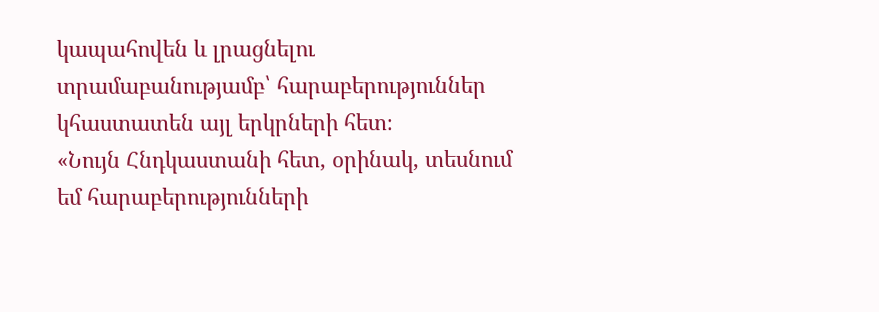կապահովեն և լրացնելու տրամաբանությամբ՝ հարաբերություններ կհաստատեն այլ երկրների հետ։
«Նույն Հնդկաստանի հետ, օրինակ, տեսնում եմ հարաբերությունների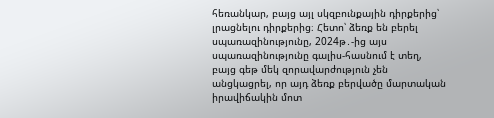հեռանկար, բայց այլ սկզբունքային դիրքերից՝ լրացնելու դիրքերից։ Հետո՝ ձեռք են բերել սպառազինությունը, 2024թ․-ից այս սպառազինությունը գալիս-հասնում է տեղ, բայց գեթ մեկ զորավարժություն չեն անցկացրել, որ այդ ձեռք բերվածը մարտական իրավիճակին մոտ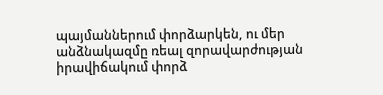պայմաններում փորձարկեն, ու մեր անձնակազմը ռեալ զորավարժության իրավիճակում փորձ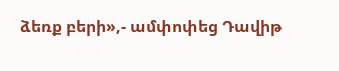ձեռք բերի»,- ամփոփեց Դավիթ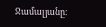Ջամալյանը։